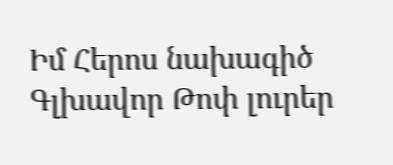Իմ Հերոս նախագիծ
Գլխավոր Թոփ լուրեր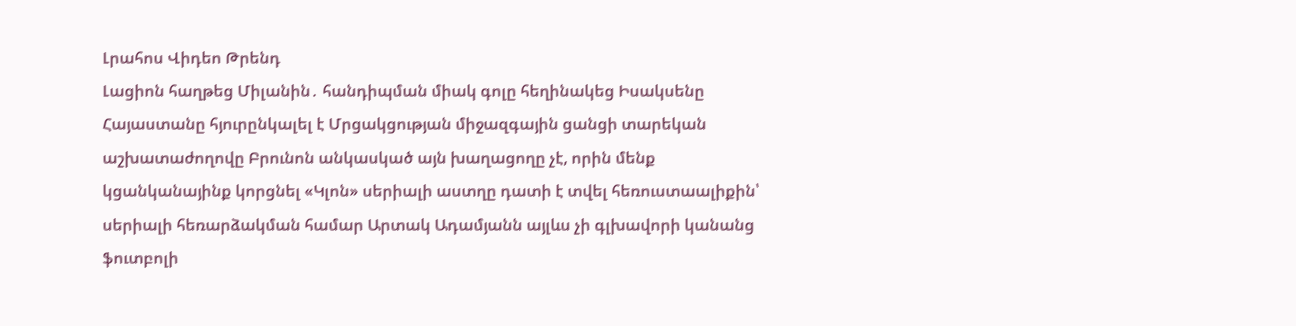Լրահոս Վիդեո Թրենդ
Լացիոն հաղթեց Միլանին․ հանդիպման միակ գոլը հեղինակեց Իսակսենը Հայաստանը հյուրընկալել է Մրցակցության միջազգային ցանցի տարեկան աշխատաժողովը Բրունոն անկասկած այն խաղացողը չէ, որին մենք կցանկանայինք կորցնել «Կլոն» սերիալի աստղը դատի է տվել հեռուստաալիքին՝ սերիալի հեռարձակման համար Արտակ Ադամյանն այլևս չի գլխավորի կանանց ֆուտբոլի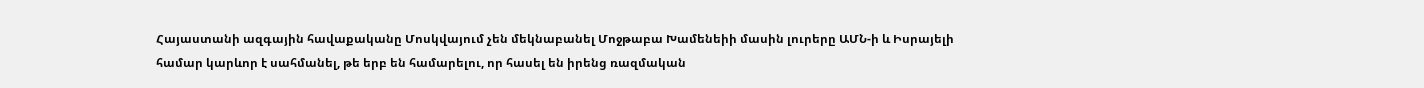Հայաստանի ազգային հավաքականը Մոսկվայում չեն մեկնաբանել Մոջթաբա Խամենեիի մասին լուրերը ԱՄՆ-ի և Իսրայելի համար կարևոր է սահմանել, թե երբ են համարելու, որ հասել են իրենց ռազմական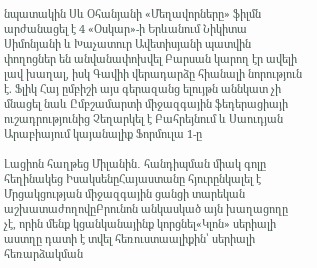նպատակին Սև Օհանյանի «Մեղավորները» ֆիլմն արժանացել է 4 «Օսկար»-ի Երևանում Նիկիտա Սիմոնյանի և Խաչատուր Ավետիսյանի պատվին փողոցներ են անվանափոխվել Բարսան կարող էր ավելի լավ խաղալ, իսկ Գավիի վերադարձը հիանալի նորություն է. Ֆլիկ Հայ ըմբիշի այս գերազանց ելույթն աննկատ չի մնացել նաև Ըմբշամարտի միջազգային ֆեդերացիայի ուշադրությունից Չեղարկել է Բահրեյնում և Սաուդյան Արաբիայում կայանալիք Ֆորմուլա 1-ը

Լացիոն հաղթեց Միլանին․ հանդիպման միակ գոլը հեղինակեց ԻսակսենըՀայաստանը հյուրընկալել է Մրցակցության միջազգային ցանցի տարեկան աշխատաժողովըԲրունոն անկասկած այն խաղացողը չէ, որին մենք կցանկանայինք կորցնել«Կլոն» սերիալի աստղը դատի է տվել հեռուստաալիքին՝ սերիալի հեռարձակման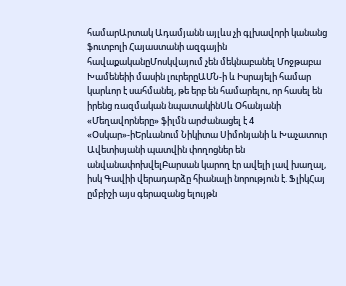համարԱրտակ Ադամյանն այլևս չի գլխավորի կանանց ֆուտբոլի Հայաստանի ազգային հավաքականըՄոսկվայում չեն մեկնաբանել Մոջթաբա Խամենեիի մասին լուրերըԱՄՆ-ի և Իսրայելի համար կարևոր է սահմանել, թե երբ են համարելու, որ հասել են իրենց ռազմական նպատակինՍև Օհանյանի «Մեղավորները» ֆիլմն արժանացել է 4 «Օսկար»-իԵրևանում Նիկիտա Սիմոնյանի և Խաչատուր Ավետիսյանի պատվին փողոցներ են անվանափոխվելԲարսան կարող էր ավելի լավ խաղալ, իսկ Գավիի վերադարձը հիանալի նորություն է. ՖլիկՀայ ըմբիշի այս գերազանց ելույթն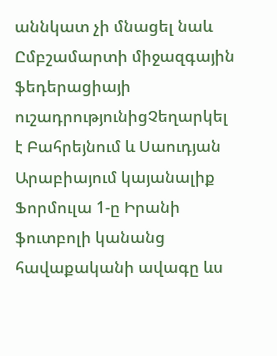աննկատ չի մնացել նաև Ըմբշամարտի միջազգային ֆեդերացիայի ուշադրությունիցՉեղարկել է Բահրեյնում և Սաուդյան Արաբիայում կայանալիք Ֆորմուլա 1-ը Իրանի ֆուտբոլի կանանց հավաքականի ավագը ևս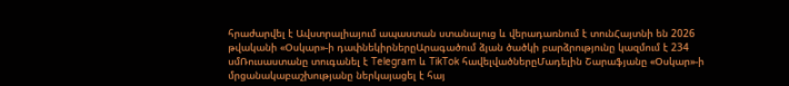հրաժարվել է Ավստրալիայում ապաստան ստանալուց և վերադառնում է տունՀայտնի են 2026 թվականի «Օսկար»-ի դափնեկիրներըԱրագածում ձյան ծածկի բարձրությունը կազմում է 234 սմՌուսաստանը տուգանել է Telegram և TikTok հավելվածներըՄադելին Շարաֆյանը «Օսկար»-ի մրցանակաբաշխությանը ներկայացել է հայ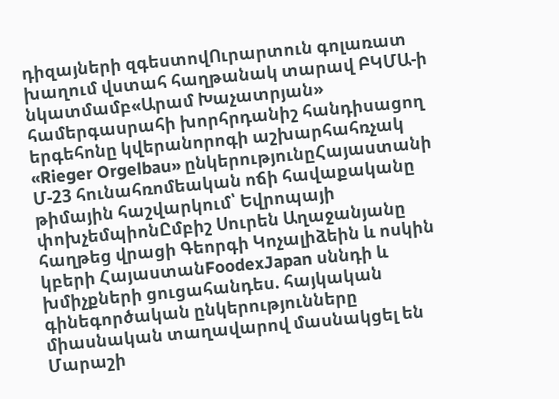դիզայների զգեստովՈւրարտուն գոլառատ խաղում վստահ հաղթանակ տարավ ԲԿՄԱ-ի նկատմամբ«Արամ Խաչատրյան» համերգասրահի խորհրդանիշ հանդիսացող երգեհոնը կվերանորոգի աշխարհահռչակ «Rieger Orgelbau» ընկերությունըՀայաստանի Մ-23 հունահռոմեական ոճի հավաքականը թիմային հաշվարկում՝ Եվրոպայի փոխչեմպիոնԸմբիշ Սուրեն Աղաջանյանը հաղթեց վրացի Գեորգի Կոչալիձեին և ոսկին կբերի ՀայաստանFoodexJapan սննդի և խմիչքների ցուցահանդես. հայկական գինեգործական ընկերությունները միասնական տաղավարով մասնակցել են Մարաշի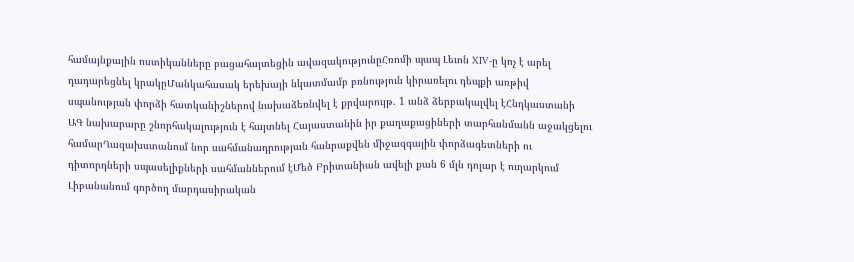համայնքային ոստիկանները բացահայտեցին ավազակությունըՀռոմի պապ Լեւոն XIV-ը կոչ է արել դադարեցնել կրակըՄանկահասակ երեխայի նկատմամբ բռնություն կիրառելու դեպքի առթիվ սպանության փորձի հատկանիշներով նախաձեռնվել է քրվարույթ. 1 անձ ձերբակալվել էՀնդկաստանի ԱԳ նախարարը շնորհակալություն է հայտնել Հայաստանին իր քաղաքացիների տարհանմանն աջակցելու համարՂազախստանում նոր սահմանադրության հանրաքվեն միջազգային փորձագետների ու դիտորդների սպասելիքների սահմաններում էՄեծ Բրիտանիան ավելի քան 6 մլն դոլար է ուղարկում Լիբանանում գործող մարդասիրական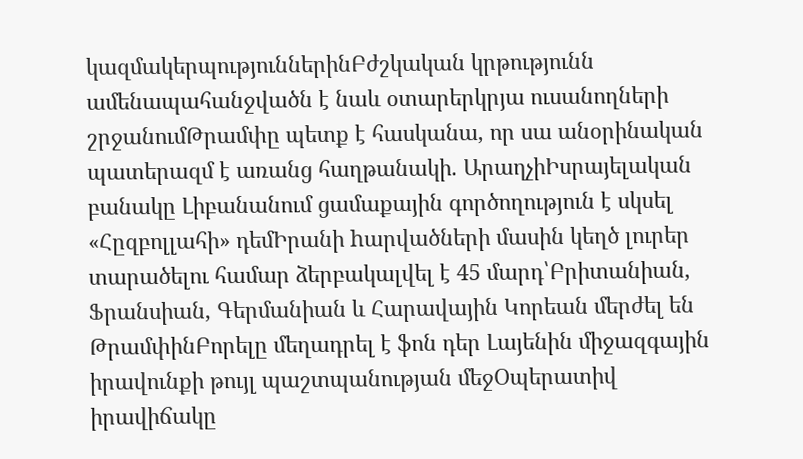կազմակերպություններինԲժշկական կրթությունն ամենապահանջվածն է նաև օտարերկրյա ուսանողների շրջանումԹրամփը պետք է հասկանա, որ սա անօրինական պատերազմ է առանց հաղթանակի. ԱրաղչիԻսրայելական բանակը Լիբանանում ցամաքային գործողություն է սկսել «Հըզբոլլահի» դեմԻրանի hարվածների մասին կեղծ լուրեր տարածելու համար ձերբակալվել է 45 մարդ՝Բրիտանիան, Ֆրանսիան, Գերմանիան և Հարավային Կորեան մերժել են ԹրամփինԲորելը մեղադրել է ֆոն դեր Լայենին միջազգային իրավունքի թույլ պաշտպանության մեջՕպերատիվ իրավիճակը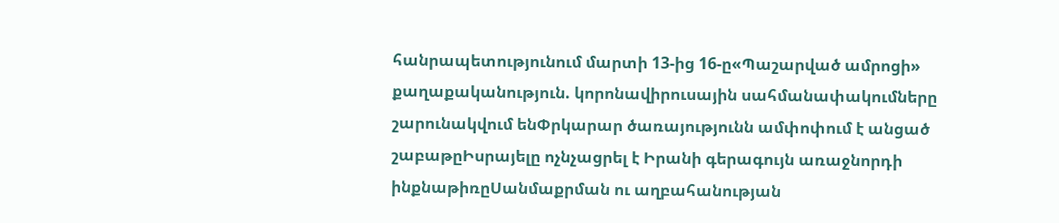հանրապետությունում մարտի 13-ից 16-ը«Պաշարված ամրոցի» քաղաքականություն. կորոնավիրուսային սահմանափակումները շարունակվում ենՓրկարար ծառայությունն ամփոփում է անցած շաբաթըԻսրայելը ոչնչացրել է Իրանի գերագույն առաջնորդի ինքնաթիռըՍանմաքրման ու աղբահանության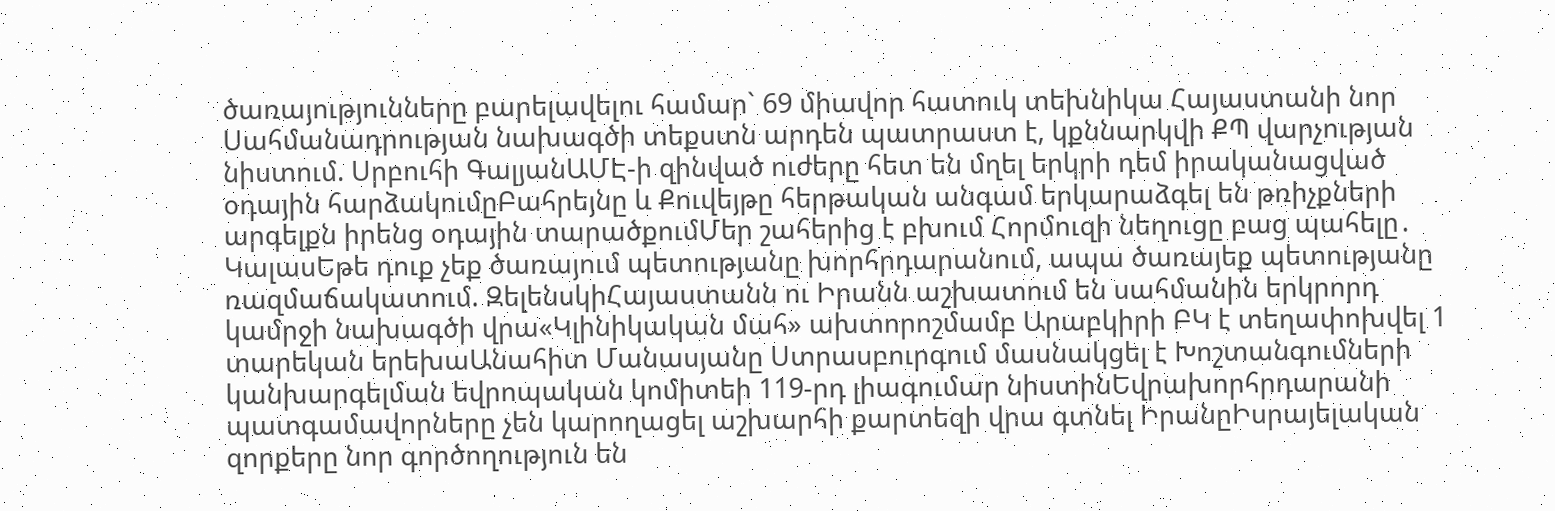ծառայությունները բարելավելու համար` 69 միավոր հատուկ տեխնիկա Հայաստանի նոր Սահմանադրության նախագծի տեքստն արդեն պատրաստ է, կքննարկվի ՔՊ վարչության նիստում. Սրբուհի ԳալյանԱՄԷ-ի զինված ուժերը հետ են մղել երկրի դեմ իրականացված օդային հարձակումըԲահրեյնը և Քուվեյթը հերթական անգամ երկարաձգել են թռիչքների արգելքն իրենց օդային տարածքումՄեր շահերից է բխում Հորմուզի նեղուցը բաց պահելը․ ԿալասԵթե դուք չեք ծառայում պետությանը խորհրդարանում, ապա ծառայեք պետությանը ռազմաճակատում. ԶելենսկիՀայաստանն ու Իրանն աշխատում են սահմանին երկրորդ կամրջի նախագծի վրա«Կլինիկական մահ» ախտորոշմամբ Արաբկիրի ԲԿ է տեղափոխվել 1 տարեկան երեխաԱնահիտ Մանասյանը Ստրասբուրգում մասնակցել է Խոշտանգումների կանխարգելման եվրոպական կոմիտեի 119-րդ լիագումար նիստինԵվրախորհրդարանի պատգամավորները չեն կարողացել աշխարհի քարտեզի վրա գտնել ԻրանըԻսրայելական զորքերը նոր գործողություն են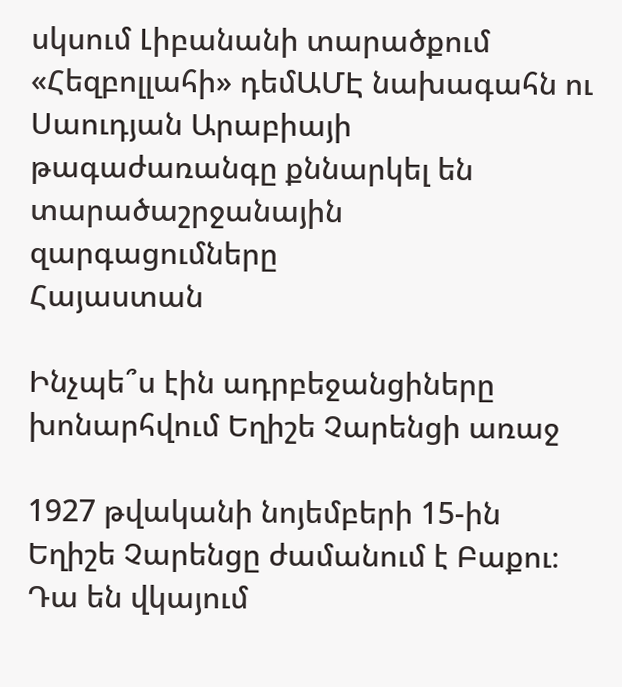սկսում Լիբանանի տարածքում «Հեզբոլլահի» դեմԱՄԷ նախագահն ու Սաուդյան Արաբիայի թագաժառանգը քննարկել են  տարածաշրջանային զարգացումները
Հայաստան

Ինչպե՞ս էին ադրբեջանցիները խոնարհվում Եղիշե Չարենցի առաջ

1927 թվականի նոյեմբերի 15-ին Եղիշե Չարենցը ժամանում է Բաքու։ Դա են վկայում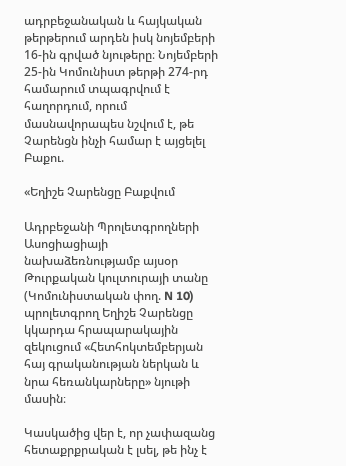ադրբեջանական և հայկական թերթերում արդեն իսկ նոյեմբերի 16-ին գրված նյութերը։ Նոյեմբերի 25-ին Կոմունիստ թերթի 274-րդ համարում տպագրվում է հաղորդում, որում մասնավորապես նշվում է, թե Չարենցն ինչի համար է այցելել Բաքու.

«Եղիշե Չարենցը Բաքվում

Ադրբեջանի Պրոլետգրողների Ասոցիացիայի նախաձեռնությամբ այսօր Թուրքական կուլտուրայի տանը (Կոմունիստական փող. N 10) պրոլետգրող Եղիշե Չարենցը կկարդա հրապարակային զեկուցում «Հետհոկտեմբերյան հայ գրականության ներկան և նրա հեռանկարները» նյութի մասին։

Կասկածից վեր է, որ չափազանց հետաքրքրական է լսել, թե ինչ է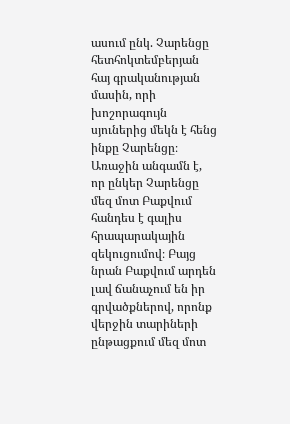ասում ընկ. Չարենցը հետհոկտեմբերյան հայ գրականության մասին, որի խոշորագույն սյուներից մեկն է հենց ինքը Չարենցը։ Առաջին անգամն է, որ ընկեր Չարենցը մեզ մոտ Բաքվում հանդես է գալիս հրապարակային զեկուցումով։ Բայց նրան Բաքվում արդեն լավ ճանաչում են իր գրվածքներով, որոնք վերջին տարիների ընթացքում մեզ մոտ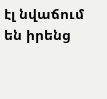էլ նվաճում են իրենց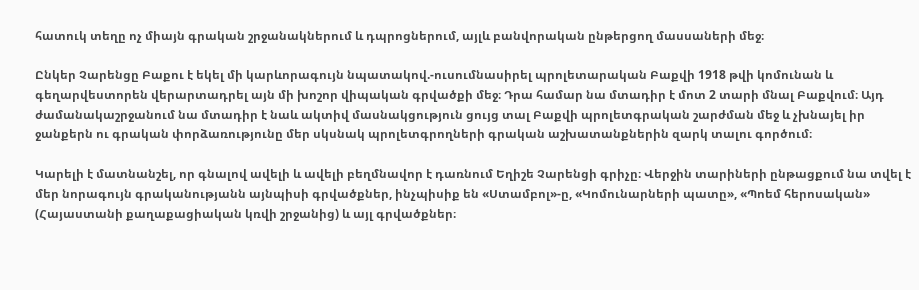հատուկ տեղը ոչ միայն գրական շրջանակներում և դպրոցներում, այլև բանվորական ընթերցող մասսաների մեջ։

Ընկեր Չարենցը Բաքու է եկել մի կարևորագույն նպատակով.-ուսումնասիրել պրոլետարական Բաքվի 1918 թվի կոմունան և գեղարվեստորեն վերարտադրել այն մի խոշոր վիպական գրվածքի մեջ։ Դրա համար նա մտադիր է մոտ 2 տարի մնալ Բաքվում։ Այդ ժամանակաշրջանում նա մտադիր է նաև ակտիվ մասնակցություն ցույց տալ Բաքվի պրոլետգրական շարժման մեջ և չխնայել իր ջանքերն ու գրական փորձառությունը մեր սկսնակ պրոլետգրողների գրական աշխատանքներին զարկ տալու գործում։

Կարելի է մատնանշել, որ գնալով ավելի և ավելի բեղմնավոր է դառնում Եղիշե Չարենցի գրիչը։ Վերջին տարիների ընթացքում նա տվել է մեր նորագույն գրականությանն այնպիսի գրվածքներ, ինչպիսիք են «Ստամբոլ»-ը, «Կոմունարների պատը», «Պոեմ հերոսական» (Հայաստանի քաղաքացիական կռվի շրջանից) և այլ գրվածքներ։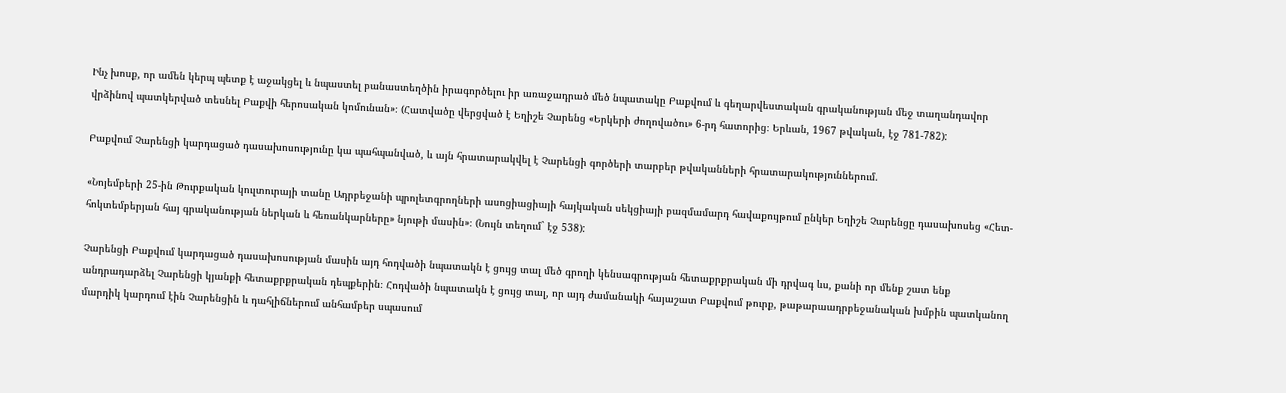Ինչ խոսք, որ ամեն կերպ պետք է աջակցել և նպաստել բանաստեղծին իրագործելու իր առաջադրած մեծ նպատակը Բաքվում և գեղարվեստական գրականության մեջ տաղանդավոր վրձինով պատկերված տեսնել Բաքվի հերոսական կոմունան»։ (Հատվածը վերցված է Եղիշե Չարենց «Երկերի ժողովածու» 6-րդ հատորից։ Երևան, 1967 թվական, էջ 781-782):

Բաքվում Չարենցի կարդացած դասախոսությունը կա պահպանված, և այն հրատարակվել է Չարենցի գործերի տարբեր թվականների հրատարակություններում.

«Նոյեմբերի 25-ին Թուրքական կուլտուրայի տանը Ադրբեջանի պրոլետգրողների ասոցիացիայի հայկական սեկցիայի բազմամարդ հավաքույթում ընկեր Եղիշե Չարենցը դասախոսեց «Հետ-հոկտեմբերյան հայ գրականության ներկան և հեռանկարները» նյութի մասին»։ (Նույն տեղում` էջ 538):

Չարենցի Բաքվում կարդացած դասախոսության մասին այդ հոդվածի նպատակն է ցույց տալ մեծ գրողի կենսագրության հետաքրքրական մի դրվագ ևս, քանի որ մենք շատ ենք անդրադարձել Չարենցի կյանքի հետաքրքրական դեպքերին։ Հոդվածի նպատակն է ցույց տալ, որ այդ ժամանակի հայաշատ Բաքվում թուրք, թաթարաադրբեջանական խմբին պատկանող մարդիկ կարդում էին Չարենցին և դահլիճներում անհամբեր սպասում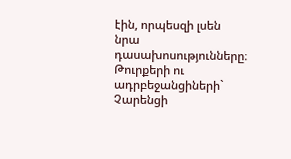էին, որպեսզի լսեն նրա դասախոսությունները։ Թուրքերի ու ադրբեջանցիների` Չարենցի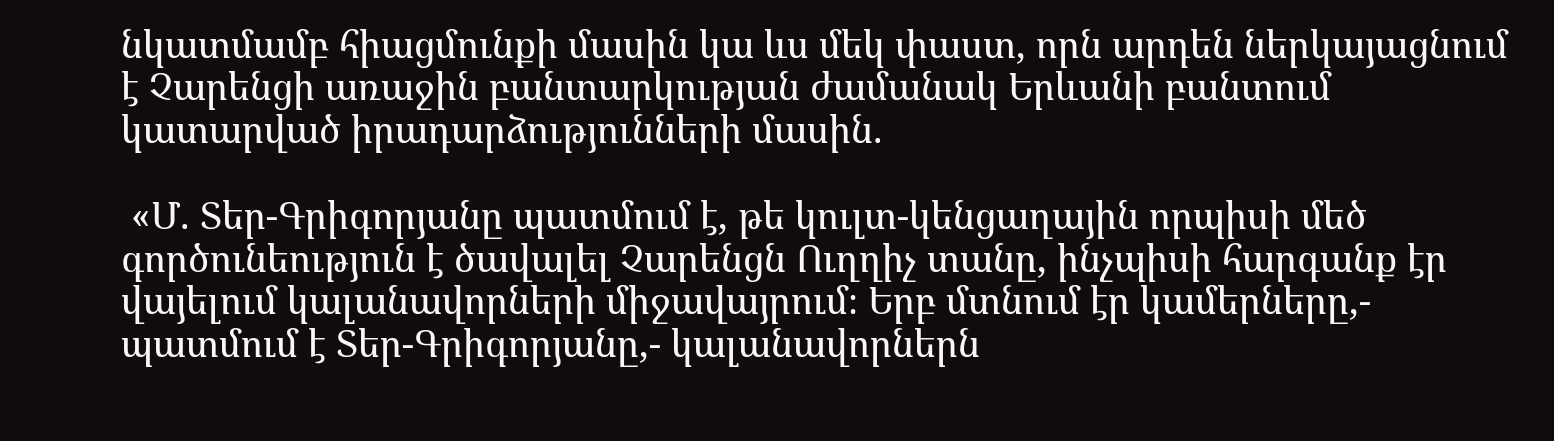նկատմամբ հիացմունքի մասին կա ևս մեկ փաստ, որն արդեն ներկայացնում է Չարենցի առաջին բանտարկության ժամանակ Երևանի բանտում կատարված իրադարձությունների մասին.

 «Մ. Տեր-Գրիգորյանը պատմում է, թե կուլտ-կենցաղային որպիսի մեծ գործունեություն է ծավալել Չարենցն Ուղղիչ տանը, ինչպիսի հարգանք էր վայելում կալանավորների միջավայրում։ Երբ մտնում էր կամերները,- պատմում է Տեր-Գրիգորյանը,- կալանավորներն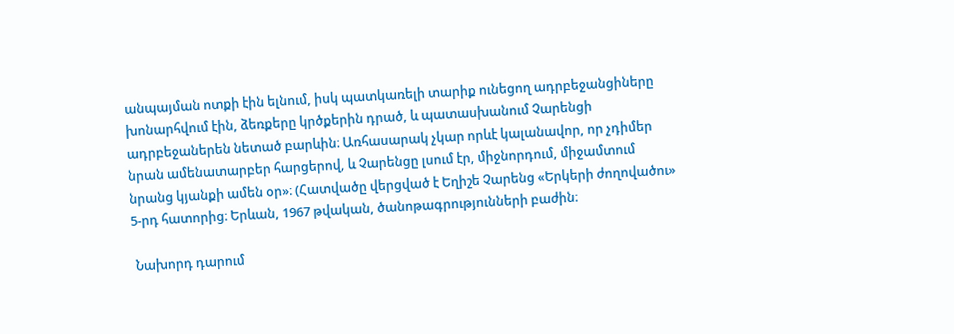անպայման ոտքի էին ելնում, իսկ պատկառելի տարիք ունեցող ադրբեջանցիները խոնարհվում էին, ձեռքերը կրծքերին դրած, և պատասխանում Չարենցի ադրբեջաներեն նետած բարևին։ Առհասարակ չկար որևէ կալանավոր, որ չդիմեր նրան ամենատարբեր հարցերով, և Չարենցը լսում էր, միջնորդում, միջամտում նրանց կյանքի ամեն օր»։ (Հատվածը վերցված է Եղիշե Չարենց «Երկերի ժողովածու» 5-րդ հատորից։ Երևան, 1967 թվական, ծանոթագրությունների բաժին։

 Նախորդ դարում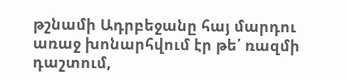թշնամի Ադրբեջանը հայ մարդու առաջ խոնարհվում էր թե՛ ռազմի դաշտում,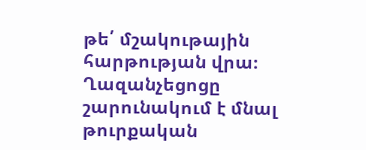թե՛ մշակութային հարթության վրա։ Ղազանչեցոցը շարունակում է մնալ թուրքական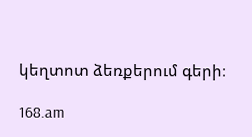կեղտոտ ձեռքերում գերի։

168.am